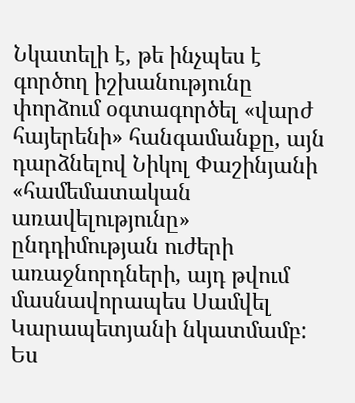Նկատելի է, թե ինչպես է գործող իշխանությունը փորձում օգտագործել «վարժ հայերենի» հանգամանքը, այն դարձնելով Նիկոլ Փաշինյանի «համեմատական առավելությունը» ընդդիմության ուժերի առաջնորդների, այդ թվում մասնավորապես Սամվել Կարապետյանի նկատմամբ:
Ես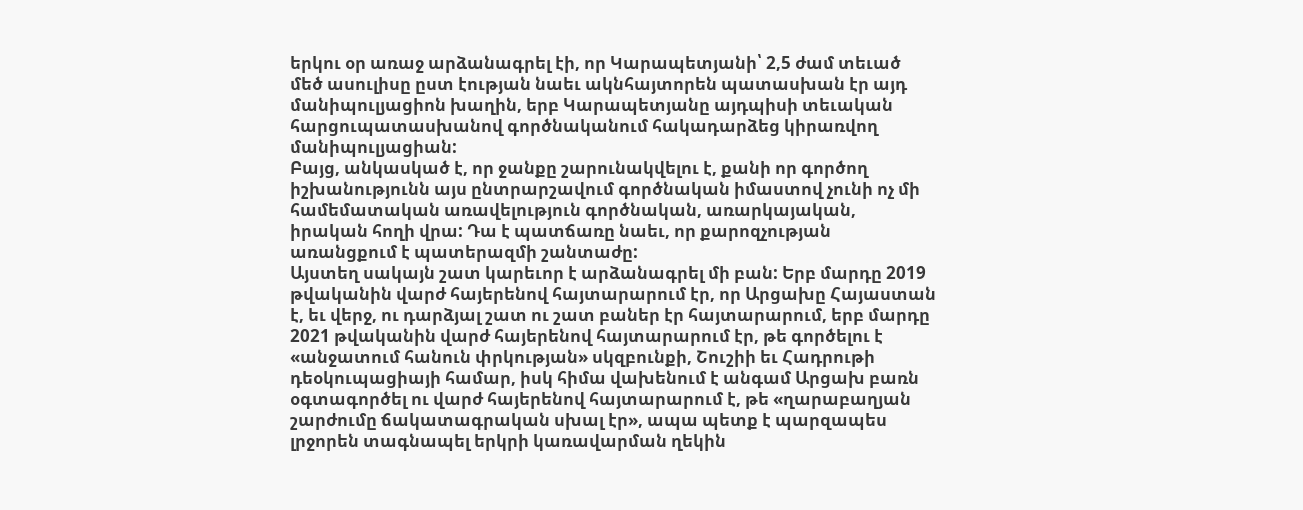երկու օր առաջ արձանագրել էի, որ Կարապետյանի՝ 2,5 ժամ տեւած մեծ ասուլիսը ըստ էության նաեւ ակնհայտորեն պատասխան էր այդ մանիպուլյացիոն խաղին, երբ Կարապետյանը այդպիսի տեւական հարցուպատասխանով գործնականում հակադարձեց կիրառվող մանիպուլյացիան:
Բայց, անկասկած է, որ ջանքը շարունակվելու է, քանի որ գործող իշխանությունն այս ընտրարշավում գործնական իմաստով չունի ոչ մի համեմատական առավելություն գործնական, առարկայական, իրական հողի վրա: Դա է պատճառը նաեւ, որ քարոզչության առանցքում է պատերազմի շանտաժը:
Այստեղ սակայն շատ կարեւոր է արձանագրել մի բան: Երբ մարդը 2019 թվականին վարժ հայերենով հայտարարում էր, որ Արցախը Հայաստան է, եւ վերջ, ու դարձյալ շատ ու շատ բաներ էր հայտարարում, երբ մարդը 2021 թվականին վարժ հայերենով հայտարարում էր, թե գործելու է «անջատում հանուն փրկության» սկզբունքի, Շուշիի եւ Հադրութի դեօկուպացիայի համար, իսկ հիմա վախենում է անգամ Արցախ բառն օգտագործել ու վարժ հայերենով հայտարարում է, թե «ղարաբաղյան շարժումը ճակատագրական սխալ էր», ապա պետք է պարզապես լրջորեն տագնապել երկրի կառավարման ղեկին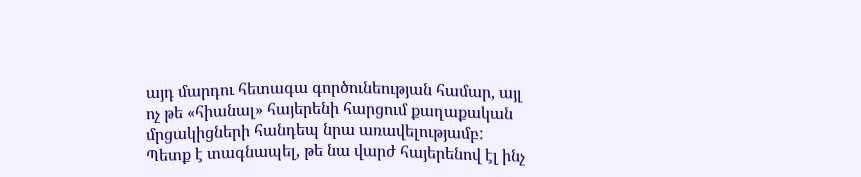այդ մարդու հետագա գործունեության համար, այլ ոչ թե «հիանալ» հայերենի հարցում քաղաքական մրցակիցների հանդեպ նրա առավելությամբ:
Պետք է տագնապել, թե նա վարժ հայերենով էլ ինչ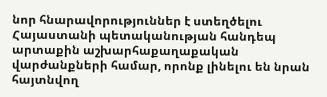նոր հնարավորություններ է ստեղծելու Հայաստանի պետականության հանդեպ արտաքին աշխարհաքաղաքական վարժանքների համար, որոնք լինելու են նրան հայտնվող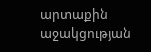արտաքին աջակցության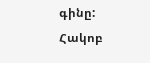գինը:
Հակոբ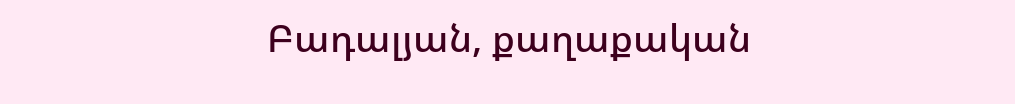Բադալյան, քաղաքական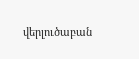վերլուծաբան